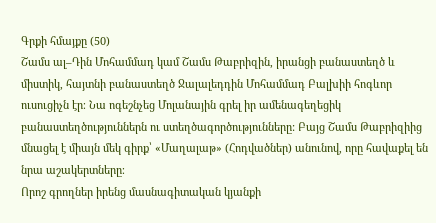Գրքի հմայքը (50)
Շամս ալ–Դին Մոհամմադ կամ Շամս Թաբրիզին, իրանցի բանաստեղծ և միստիկ, հայտնի բանաստեղծ Ջալալեդդին Մոհամմադ Բալխիի հոգևոր ուսուցիչն էր։ Նա ոգեշնչեց Մոլանային գրել իր ամենագեղեցիկ բանաստեղծություններն ու ստեղծագործությունները: Բայց Շամս Թաբրիզիից մնացել է միայն մեկ գիրք՝ «Մաղալաթ» (Հոդվածներ) անունով, որը հավաքել են նրա աշակերտները։
Որոշ գրողներ իրենց մասնագիտական կյանքի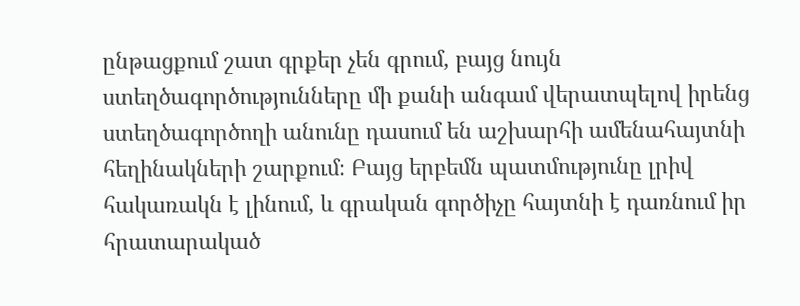ընթացքում շատ գրքեր չեն գրում, բայց նույն ստեղծագործությունները մի քանի անգամ վերատպելով իրենց ստեղծագործողի անունը դասում են աշխարհի ամենահայտնի հեղինակների շարքում։ Բայց երբեմն պատմությունը լրիվ հակառակն է լինում, և գրական գործիչը հայտնի է դառնում իր հրատարակած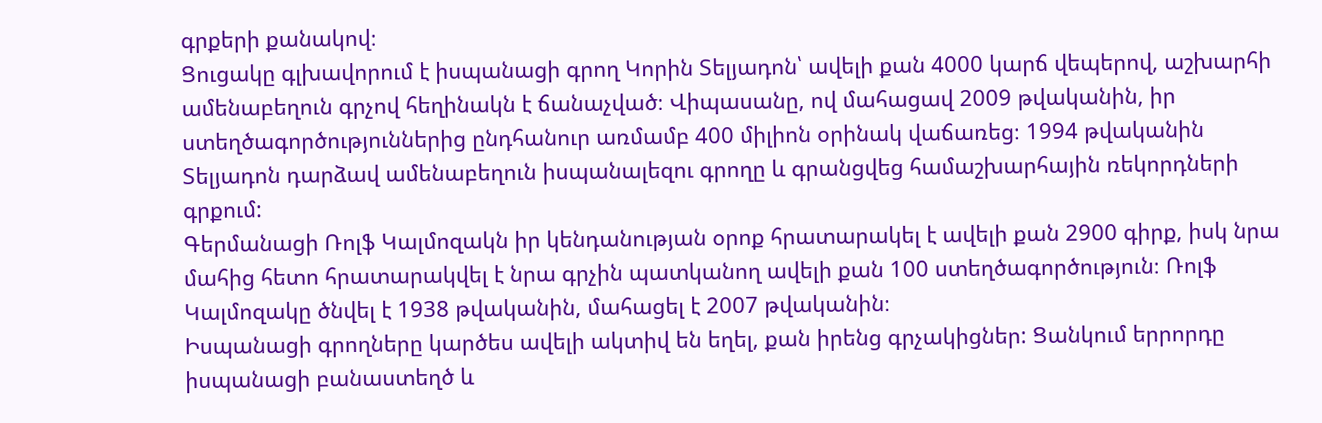գրքերի քանակով։
Ցուցակը գլխավորում է իսպանացի գրող Կորին Տելյադոն՝ ավելի քան 4000 կարճ վեպերով, աշխարհի ամենաբեղուն գրչով հեղինակն է ճանաչված։ Վիպասանը, ով մահացավ 2009 թվականին, իր ստեղծագործություններից ընդհանուր առմամբ 400 միլիոն օրինակ վաճառեց։ 1994 թվականին Տելյադոն դարձավ ամենաբեղուն իսպանալեզու գրողը և գրանցվեց համաշխարհային ռեկորդների գրքում:
Գերմանացի Ռոլֆ Կալմոզակն իր կենդանության օրոք հրատարակել է ավելի քան 2900 գիրք, իսկ նրա մահից հետո հրատարակվել է նրա գրչին պատկանող ավելի քան 100 ստեղծագործություն։ Ռոլֆ Կալմոզակը ծնվել է 1938 թվականին, մահացել է 2007 թվականին։
Իսպանացի գրողները կարծես ավելի ակտիվ են եղել, քան իրենց գրչակիցներ: Ցանկում երրորդը իսպանացի բանաստեղծ և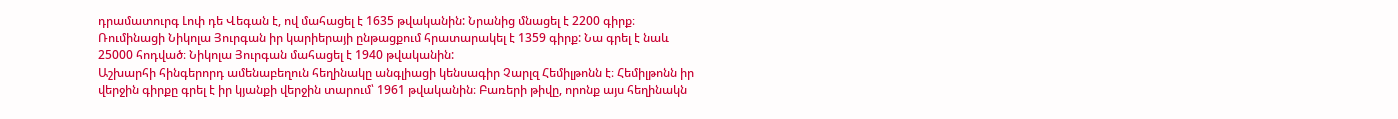դրամատուրգ Լոփ դե Վեգան է, ով մահացել է 1635 թվականին: Նրանից մնացել է 2200 գիրք։
Ռումինացի Նիկոլա Յուրգան իր կարիերայի ընթացքում հրատարակել է 1359 գիրք: Նա գրել է նաև 25000 հոդված։ Նիկոլա Յուրգան մահացել է 1940 թվականին:
Աշխարհի հինգերորդ ամենաբեղուն հեղինակը անգլիացի կենսագիր Չարլզ Հեմիլթոնն է։ Հեմիլթոնն իր վերջին գիրքը գրել է իր կյանքի վերջին տարում՝ 1961 թվականին։ Բառերի թիվը, որոնք այս հեղինակն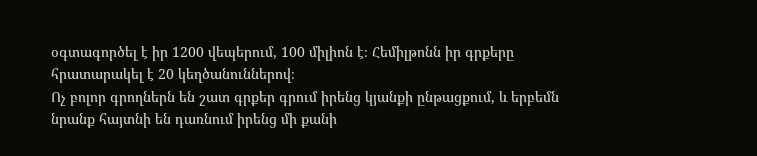օգտագործել է իր 1200 վեպերում, 100 միլիոն է։ Հեմիլթոնն իր գրքերը հրատարակել է 20 կեղծանուններով։
Ոչ բոլոր գրողներն են շատ գրքեր գրում իրենց կյանքի ընթացքում, և երբեմն նրանք հայտնի են դառնում իրենց մի քանի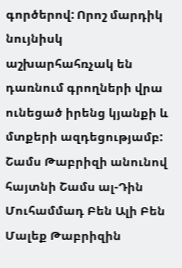գործերով: Որոշ մարդիկ նույնիսկ աշխարհահռչակ են դառնում գրողների վրա ունեցած իրենց կյանքի և մտքերի ազդեցությամբ:
Շամս Թաբրիզի անունով հայտնի Շամս ալ-Դին Մուհամմադ Բեն Ալի Բեն Մալեք Թաբրիզին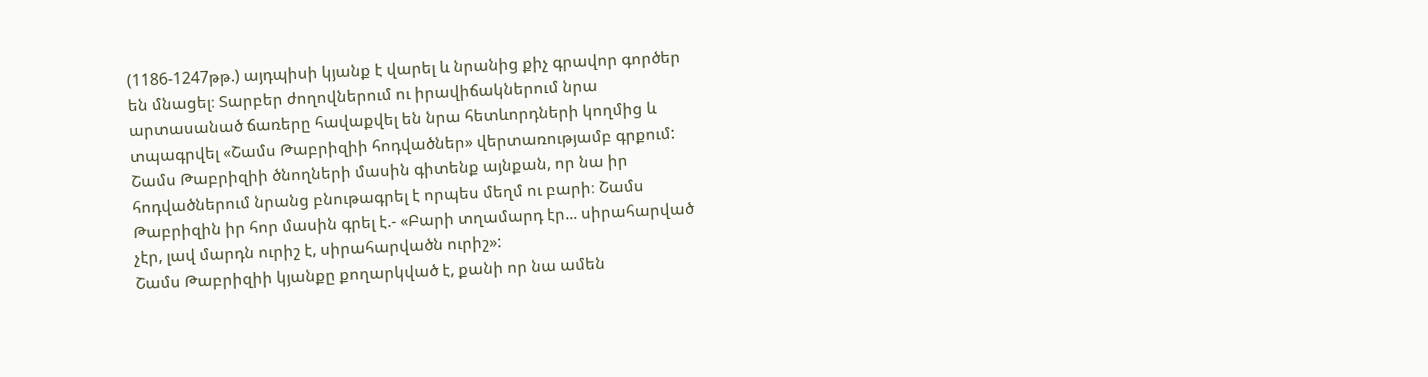(1186-1247թթ.) այդպիսի կյանք է վարել և նրանից քիչ գրավոր գործեր են մնացել։ Տարբեր ժողովներում ու իրավիճակներում նրա արտասանած ճառերը հավաքվել են նրա հետևորդների կողմից և տպագրվել «Շամս Թաբրիզիի հոդվածներ» վերտառությամբ գրքում:
Շամս Թաբրիզիի ծնողների մասին գիտենք այնքան, որ նա իր հոդվածներում նրանց բնութագրել է որպես մեղմ ու բարի։ Շամս Թաբրիզին իր հոր մասին գրել է.- «Բարի տղամարդ էր... սիրահարված չէր, լավ մարդն ուրիշ է, սիրահարվածն ուրիշ»:
Շամս Թաբրիզիի կյանքը քողարկված է, քանի որ նա ամեն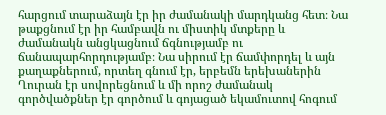հարցում տարաձայն էր իր ժամանակի մարդկանց հետ։ Նա թաքցնում էր իր համբավն ու միստիկ մտքերը և ժամանակն անցկացնում ճգնությամբ ու ճանապարհորդությամբ։ Նա սիրում էր ճամփորդել և այն քաղաքներում, որտեղ գնում էր, երբեմն երեխաներին Ղուրան էր սովորեցնում և մի որոշ ժամանակ գործվածքներ էր գործում և գոյացած եկամուտով հոգում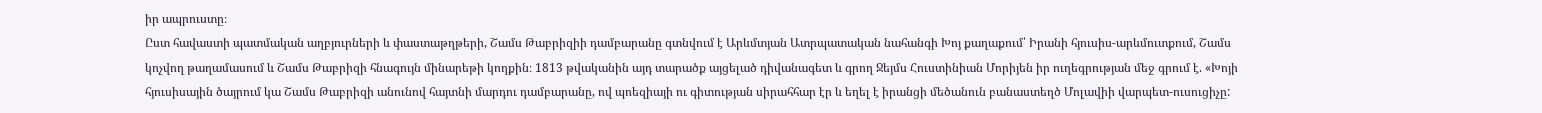իր ապրուստը։
Ըստ հավաստի պատմական աղբյուրների և փաստաթղթերի, Շամս Թաբրիզիի դամբարանը գտնվում է Արևմտյան Ատրպատական նահանգի Խոյ քաղաքում՝ Իրանի հյուսիս-արևմուտքում, Շամս կոչվող թաղամասում և Շամս Թաբրիզի հնագույն մինարեթի կողքին։ 1813 թվականին այդ տարածք այցելած դիվանագետ և գրող Ջեյմս Հուստինիան Մորիյեն իր ուղեգրության մեջ գրում է. «Խոյի հյուսիսային ծայրում կա Շամս Թաբրիզի անունով հայտնի մարդու դամբարանը, ով պոեզիայի ու գիտության սիրահհար էր և եղել է իրանցի մեծանուն բանաստեղծ Մոլավիի վարպետ-ուսուցիչը: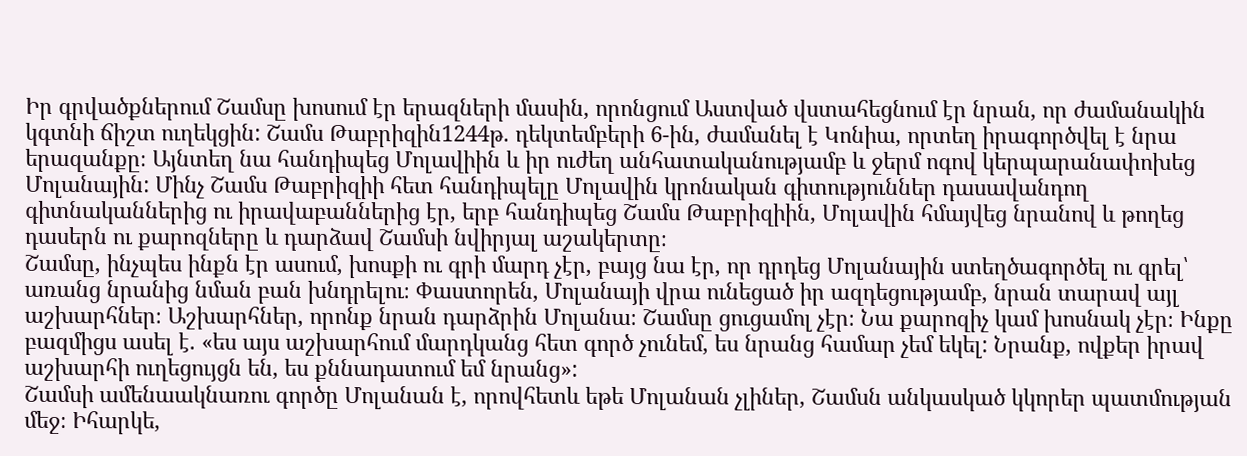Իր գրվածքներում Շամսը խոսում էր երազների մասին, որոնցում Աստված վստահեցնում էր նրան, որ ժամանակին կգտնի ճիշտ ուղեկցին: Շամս Թաբրիզին1244թ. դեկտեմբերի 6-ին, ժամանել է Կոնիա, որտեղ իրագործվել է նրա երազանքը։ Այնտեղ նա հանդիպեց Մոլավիին և իր ուժեղ անհատականությամբ և ջերմ ոգով կերպարանափոխեց Մոլանային: Մինչ Շամս Թաբրիզիի հետ հանդիպելը Մոլավին կրոնական գիտություններ դասավանդող գիտնականներից ու իրավաբաններից էր, երբ հանդիպեց Շամս Թաբրիզիին, Մոլավին հմայվեց նրանով և թողեց դասերն ու քարոզները և դարձավ Շամսի նվիրյալ աշակերտը։
Շամսը, ինչպես ինքն էր ասում, խոսքի ու գրի մարդ չէր, բայց նա էր, որ դրդեց Մոլանային ստեղծագործել ու գրել՝ առանց նրանից նման բան խնդրելու։ Փաստորեն, Մոլանայի վրա ունեցած իր ազդեցությամբ, նրան տարավ այլ աշխարհներ։ Աշխարհներ, որոնք նրան դարձրին Մոլանա։ Շամսը ցուցամոլ չէր։ Նա քարոզիչ կամ խոսնակ չէր։ Ինքը բազմիցս ասել է. «ես այս աշխարհում մարդկանց հետ գործ չունեմ, ես նրանց համար չեմ եկել: Նրանք, ովքեր իրավ աշխարհի ուղեցույցն են, ես քննադատում եմ նրանց»:
Շամսի ամենաակնառու գործը Մոլանան է, որովհետև եթե Մոլանան չլիներ, Շամսն անկասկած կկորեր պատմության մեջ։ Իհարկե,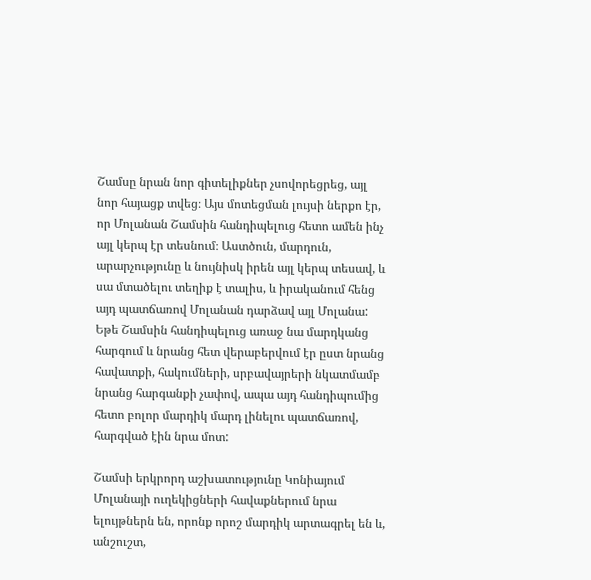Շամսը նրան նոր գիտելիքներ չսովորեցրեց, այլ նոր հայացք տվեց։ Այս մոտեցման լույսի ներքո էր, որ Մոլանան Շամսին հանդիպելուց հետո ամեն ինչ այլ կերպ էր տեսնում։ Աստծուն, մարդուն, արարչությունը և նույնիսկ իրեն այլ կերպ տեսավ, և սա մտածելու տեղիք է տալիս, և իրականում հենց այդ պատճառով Մոլանան դարձավ այլ Մոլանա:
Եթե Շամսին հանդիպելուց առաջ նա մարդկանց հարգում և նրանց հետ վերաբերվում էր ըստ նրանց հավատքի, հակումների, սրբավայրերի նկատմամբ նրանց հարգանքի չափով, ապա այդ հանդիպումից հետո բոլոր մարդիկ մարդ լինելու պատճառով, հարգված էին նրա մոտ:

Շամսի երկրորդ աշխատությունը Կոնիայում Մոլանայի ուղեկիցների հավաքներում նրա ելույթներն են, որոնք որոշ մարդիկ արտագրել են և, անշուշտ,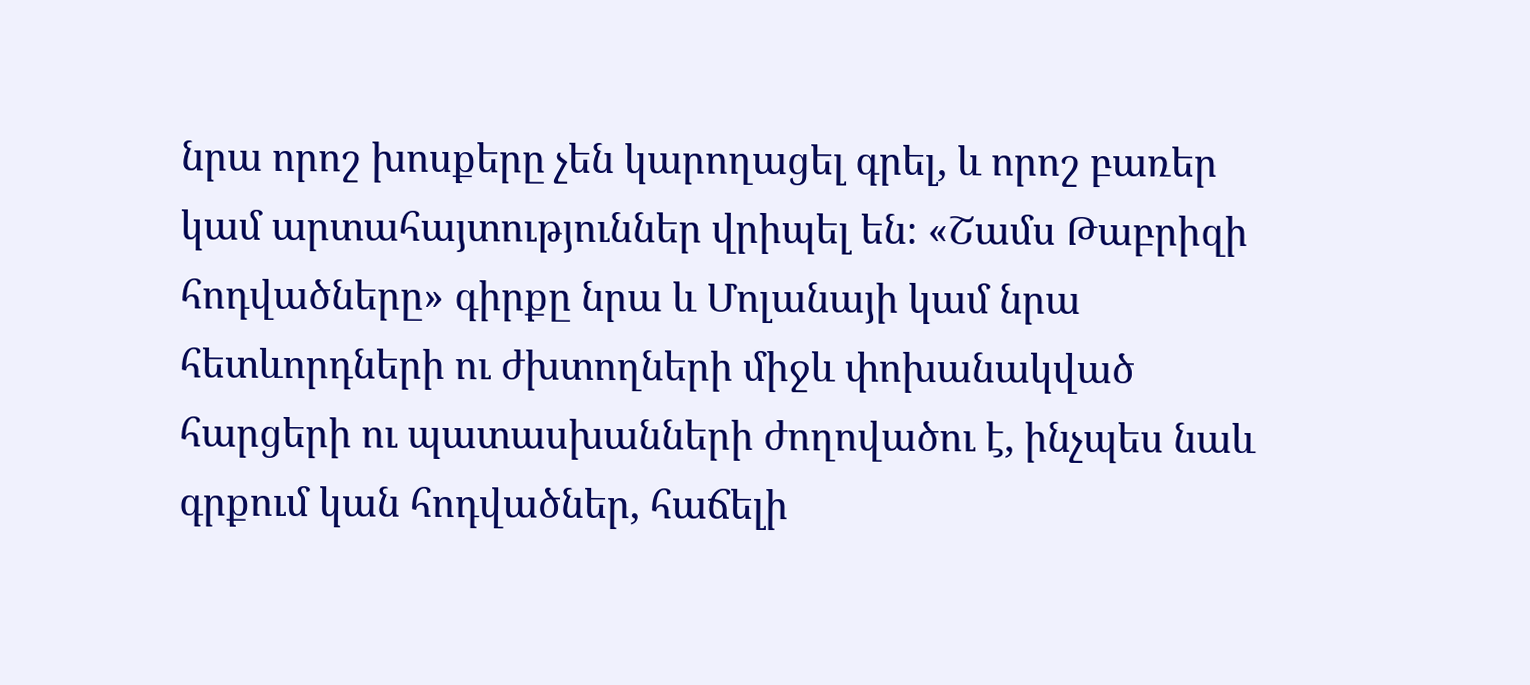նրա որոշ խոսքերը չեն կարողացել գրել, և որոշ բառեր կամ արտահայտություններ վրիպել են։ «Շամս Թաբրիզի հոդվածները» գիրքը նրա և Մոլանայի կամ նրա հետևորդների ու ժխտողների միջև փոխանակված հարցերի ու պատասխանների ժողովածու է, ինչպես նաև գրքում կան հոդվածներ, հաճելի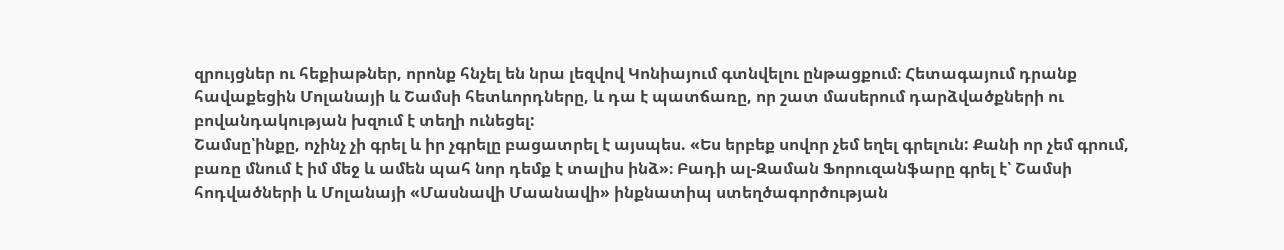զրույցներ ու հեքիաթներ, որոնք հնչել են նրա լեզվով Կոնիայում գտնվելու ընթացքում։ Հետագայում դրանք հավաքեցին Մոլանայի և Շամսի հետևորդները, և դա է պատճառը, որ շատ մասերում դարձվածքների ու բովանդակության խզում է տեղի ունեցել:
Շամսը՝ինքը, ոչինչ չի գրել և իր չգրելը բացատրել է այսպես. «Ես երբեք սովոր չեմ եղել գրելուն: Քանի որ չեմ գրում, բառը մնում է իմ մեջ և ամեն պահ նոր դեմք է տալիս ինձ»։ Բադի ալ-Զաման Ֆորուզանֆարը գրել է՝ Շամսի հոդվածների և Մոլանայի «Մասնավի Մաանավի» ինքնատիպ ստեղծագործության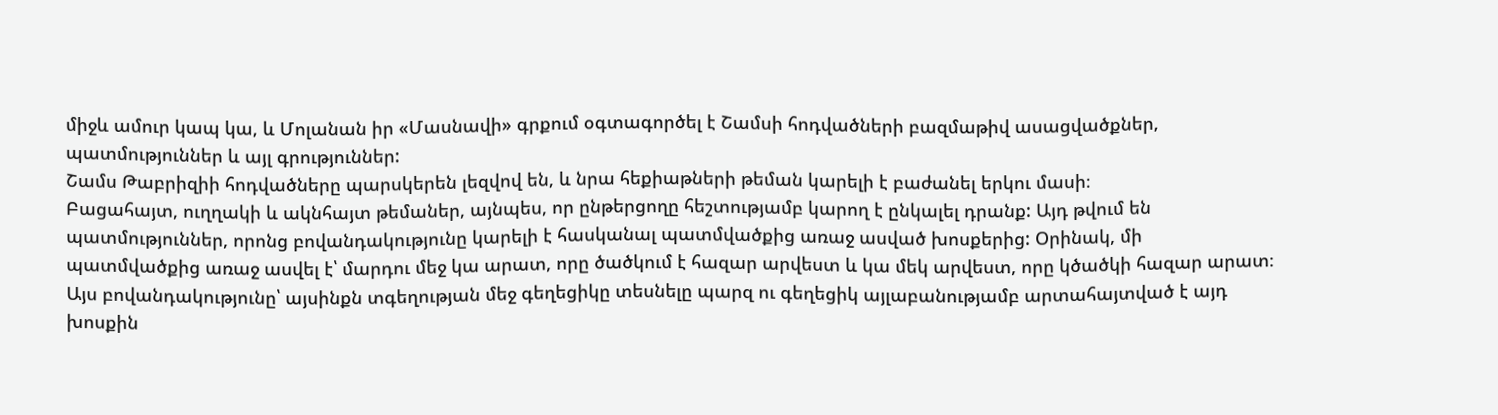միջև ամուր կապ կա, և Մոլանան իր «Մասնավի» գրքում օգտագործել է Շամսի հոդվածների բազմաթիվ ասացվածքներ, պատմություններ և այլ գրություններ:
Շամս Թաբրիզիի հոդվածները պարսկերեն լեզվով են, և նրա հեքիաթների թեման կարելի է բաժանել երկու մասի։
Բացահայտ, ուղղակի և ակնհայտ թեմաներ, այնպես, որ ընթերցողը հեշտությամբ կարող է ընկալել դրանք: Այդ թվում են պատմություններ, որոնց բովանդակությունը կարելի է հասկանալ պատմվածքից առաջ ասված խոսքերից: Օրինակ, մի պատմվածքից առաջ ասվել է՝ մարդու մեջ կա արատ, որը ծածկում է հազար արվեստ և կա մեկ արվեստ, որը կծածկի հազար արատ։ Այս բովանդակությունը՝ այսինքն տգեղության մեջ գեղեցիկը տեսնելը պարզ ու գեղեցիկ այլաբանությամբ արտահայտված է այդ խոսքին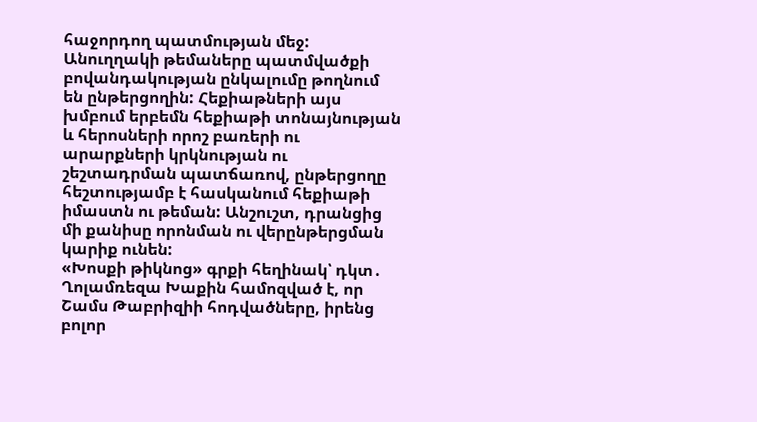հաջորդող պատմության մեջ:
Անուղղակի թեմաները պատմվածքի բովանդակության ընկալումը թողնում են ընթերցողին: Հեքիաթների այս խմբում երբեմն հեքիաթի տոնայնության և հերոսների որոշ բառերի ու արարքների կրկնության ու շեշտադրման պատճառով, ընթերցողը հեշտությամբ է հասկանում հեքիաթի իմաստն ու թեման: Անշուշտ, դրանցից մի քանիսը որոնման ու վերընթերցման կարիք ունեն:
«Խոսքի թիկնոց» գրքի հեղինակ՝ դկտ․ Ղոլամռեզա Խաքին համոզված է, որ Շամս Թաբրիզիի հոդվածները, իրենց բոլոր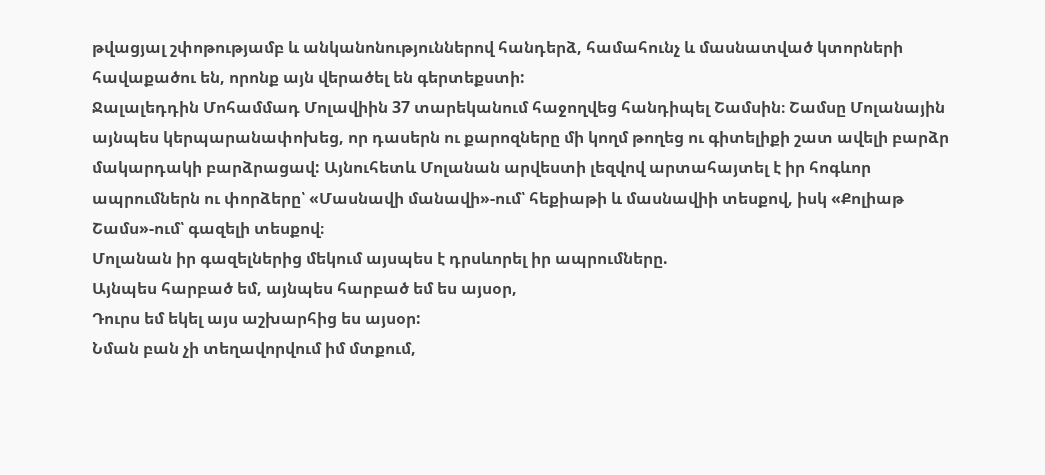թվացյալ շփոթությամբ և անկանոնություններով հանդերձ, համահունչ և մասնատված կտորների հավաքածու են, որոնք այն վերածել են գերտեքստի:
Ջալալեդդին Մոհամմադ Մոլավիին 37 տարեկանում հաջողվեց հանդիպել Շամսին։ Շամսը Մոլանային այնպես կերպարանափոխեց, որ դասերն ու քարոզները մի կողմ թողեց ու գիտելիքի շատ ավելի բարձր մակարդակի բարձրացավ: Այնուհետև Մոլանան արվեստի լեզվով արտահայտել է իր հոգևոր ապրումներն ու փորձերը՝ «Մասնավի մանավի»-ում՝ հեքիաթի և մասնավիի տեսքով, իսկ «Քոլիաթ Շամս»-ում՝ գազելի տեսքով։
Մոլանան իր գազելներից մեկում այսպես է դրսևորել իր ապրումները.
Այնպես հարբած եմ, այնպես հարբած եմ ես այսօր,
Դուրս եմ եկել այս աշխարհից ես այսօր:
Նման բան չի տեղավորվում իմ մտքում,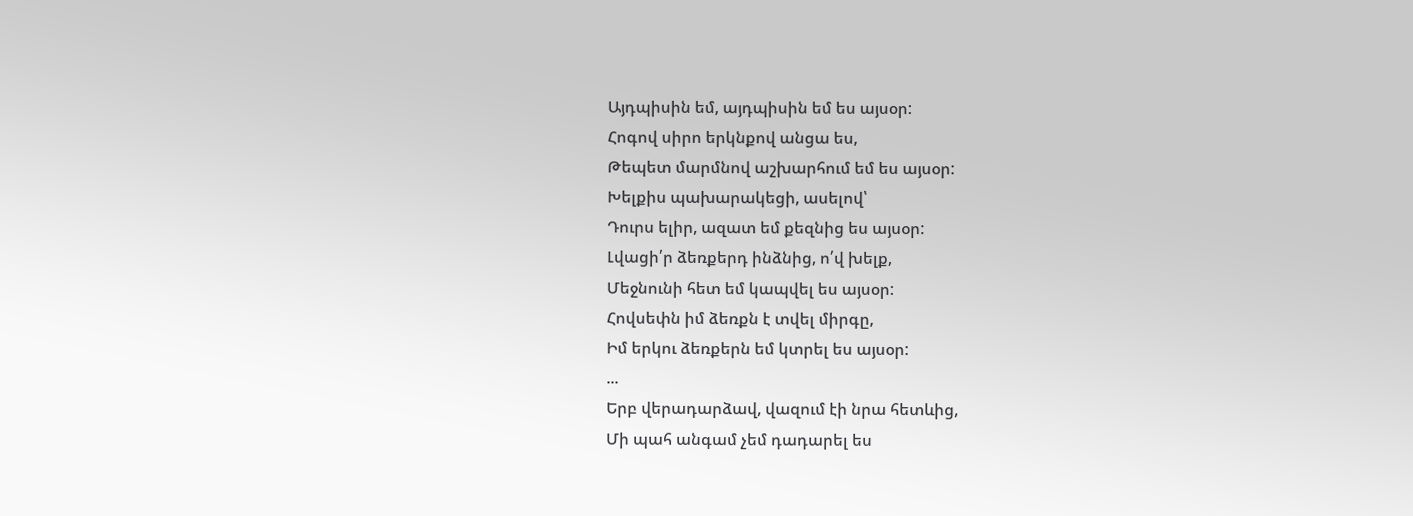Այդպիսին եմ, այդպիսին եմ ես այսօր:
Հոգով սիրո երկնքով անցա ես,
Թեպետ մարմնով աշխարհում եմ ես այսօր:
Խելքիս պախարակեցի, ասելով՝
Դուրս ելիր, ազատ եմ քեզնից ես այսօր:
Լվացի՛ր ձեռքերդ ինձնից, ո՛վ խելք,
Մեջնունի հետ եմ կապվել ես այսօր:
Հովսեփն իմ ձեռքն է տվել միրգը,
Իմ երկու ձեռքերն եմ կտրել ես այսօր:
...
Երբ վերադարձավ, վազում էի նրա հետևից,
Մի պահ անգամ չեմ դադարել ես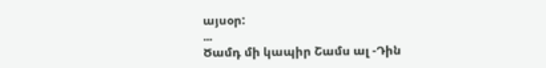այսօր:
...
Ծամդ մի կապիր Շամս ալ -Դին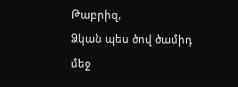Թաբրիզ,
Ձկան պես ծով ծամիդ մեջ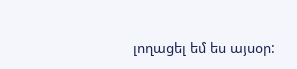լողացել եմ ես այսօր: